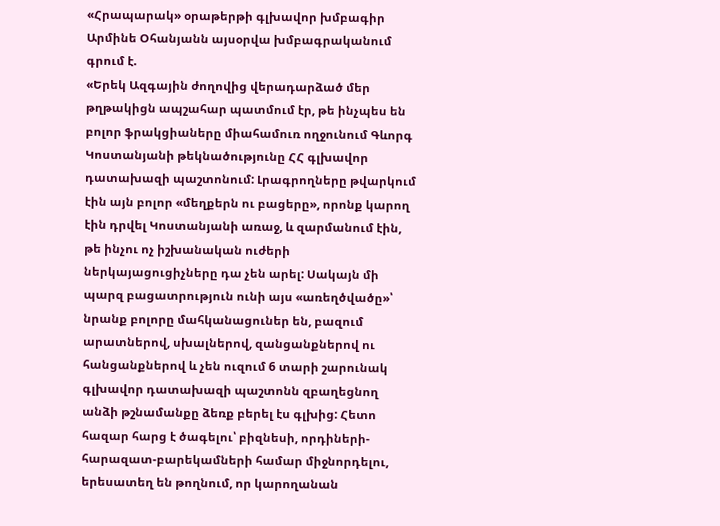«Հրապարակ» օրաթերթի գլխավոր խմբագիր Արմինե Օհանյանն այսօրվա խմբագրականում գրում է.
«Երեկ Ազգային ժողովից վերադարձած մեր թղթակիցն ապշահար պատմում էր, թե ինչպես են բոլոր ֆրակցիաները միահամուռ ողջունում Գևորգ Կոստանյանի թեկնածությունը ՀՀ գլխավոր դատախազի պաշտոնում: Լրագրողները թվարկում էին այն բոլոր «մեղքերն ու բացերը», որոնք կարող էին դրվել Կոստանյանի առաջ, և զարմանում էին, թե ինչու ոչ իշխանական ուժերի ներկայացուցիչները դա չեն արել: Սակայն մի պարզ բացատրություն ունի այս «առեղծվածը»՝ նրանք բոլորը մահկանացուներ են, բազում արատներով, սխալներով, զանցանքներով ու հանցանքներով և չեն ուզում 6 տարի շարունակ գլխավոր դատախազի պաշտոնն զբաղեցնող անձի թշնամանքը ձեռք բերել էս գլխից: Հետո հազար հարց է ծագելու՝ բիզնեսի, որդիների-հարազատ-բարեկամների համար միջնորդելու, երեսատեղ են թողնում, որ կարողանան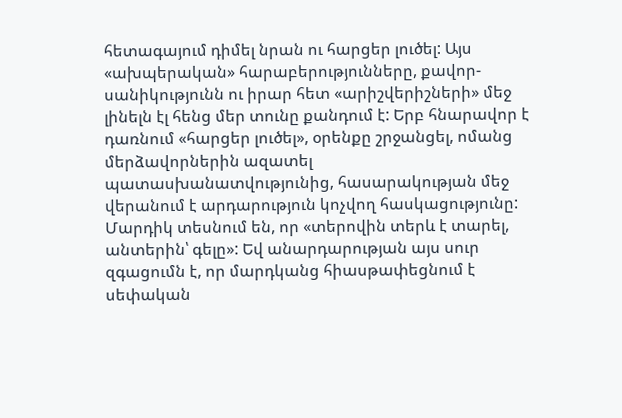հետագայում դիմել նրան ու հարցեր լուծել: Այս «ախպերական» հարաբերությունները, քավոր-սանիկությունն ու իրար հետ «արիշվերիշների» մեջ լինելն էլ հենց մեր տունը քանդում է: Երբ հնարավոր է դառնում «հարցեր լուծել», օրենքը շրջանցել, ոմանց մերձավորներին ազատել պատասխանատվությունից, հասարակության մեջ վերանում է արդարություն կոչվող հասկացությունը: Մարդիկ տեսնում են, որ «տերովին տերև է տարել, անտերին՝ գելը»: Եվ անարդարության այս սուր զգացումն է, որ մարդկանց հիասթափեցնում է սեփական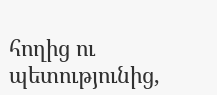հողից ու պետությունից,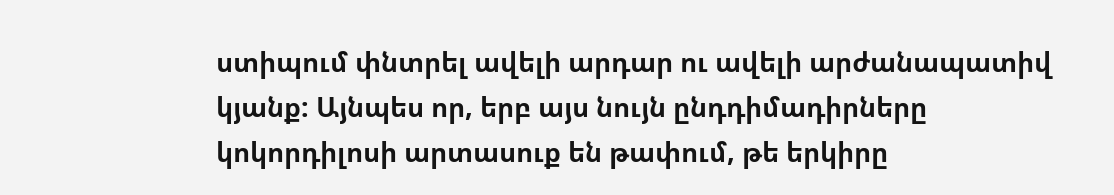ստիպում փնտրել ավելի արդար ու ավելի արժանապատիվ կյանք: Այնպես որ, երբ այս նույն ընդդիմադիրները կոկորդիլոսի արտասուք են թափում, թե երկիրը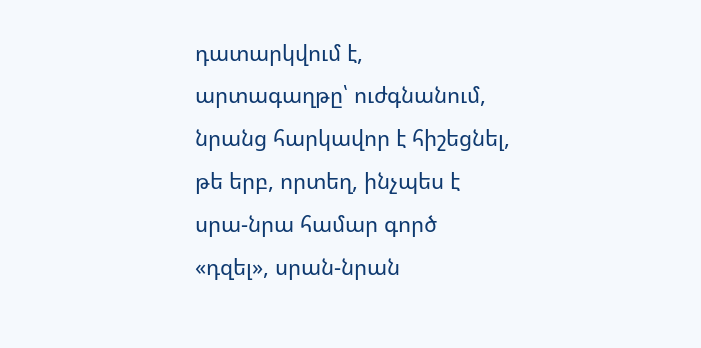դատարկվում է, արտագաղթը՝ ուժգնանում, նրանց հարկավոր է հիշեցնել, թե երբ, որտեղ, ինչպես է սրա-նրա համար գործ «դզել», սրան-նրան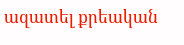ազատել քրեական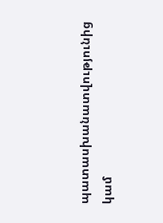պատասխանատվությունից կամ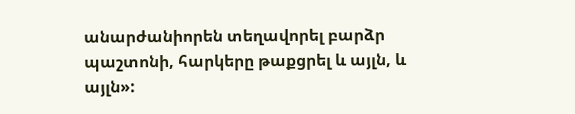անարժանիորեն տեղավորել բարձր պաշտոնի, հարկերը թաքցրել և այլն, և այլն»: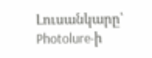Լուսանկարը՝ Photolure-ի